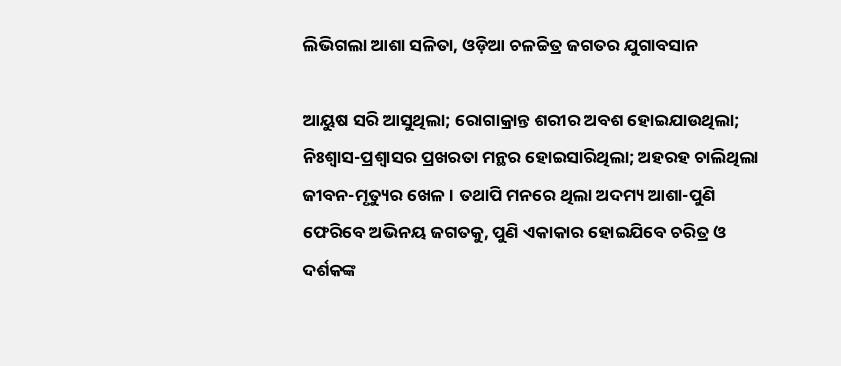ଲିଭିଗଲା ଆଶା ସଳିତା, ଓଡ଼ିଆ ଚଳଚ୍ଚିତ୍ର ଜଗତର ଯୁଗାବସାନ

ଆୟୁଷ ସରି ଆସୁଥିଲା; ରୋଗାକ୍ରାନ୍ତ ଶରୀର ଅବଶ ହୋଇଯାଉଥିଲା; ନିଃଶ୍ୱାସ-ପ୍ରଶ୍ୱାସର ପ୍ରଖରତା ମନ୍ଥର ହୋଇସାରିଥିଲା; ଅହରହ ଚାଲିଥିଲା ଜୀବନ-ମୃତ୍ୟୁର ଖେଳ। ତଥାପି ମନରେ ଥିଲା ଅଦମ୍ୟ ଆଶା-ପୁଣି ଫେରିବେ ଅଭିନୟ ଜଗତକୁ, ପୁଣି ଏକାକାର ହୋଇଯିବେ ଚରିତ୍ର ଓ ଦର୍ଶକଙ୍କ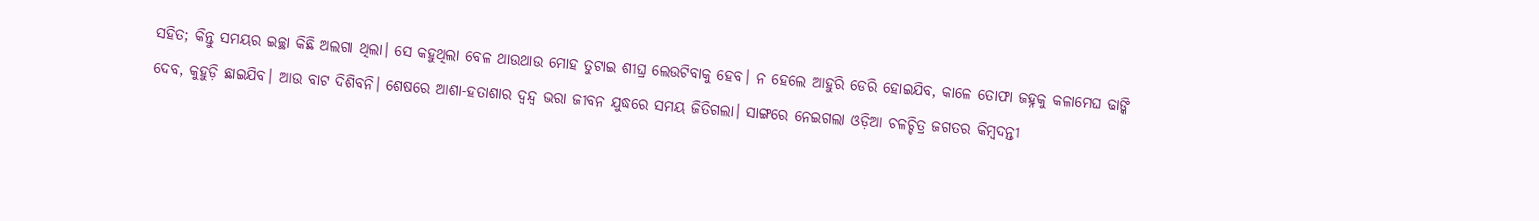ସହିତ; କିନ୍ତୁ ସମୟର ଇଚ୍ଛା କିଛି ଅଲଗା ଥିଲା। ସେ କହୁଥିଲା ବେଳ ଥାଉଥାଉ ମୋହ ତୁଟାଇ ଶୀଘ୍ର ଲେଉଟିବାକୁ ହେବ। ନ ହେଲେ ଆହୁରି ଡେରି ହୋଇଯିବ, କାଳେ ତୋଫା ଜହ୍ନକୁ କଳାମେଘ ଢାଙ୍କି ଦେବ, କୁହୁଡ଼ି ଛାଇଯିବ। ଆଉ ବାଟ ଦିଶିବନି। ଶେଷରେ ଆଶା-ହତାଶାର ଦ୍ୱନ୍ଦ୍ୱ ଭରା ଜୀବନ ଯୁଦ୍ଧରେ ସମୟ ଜିତିଗଲା। ସାଙ୍ଗରେ ନେଇଗଲା ଓଡ଼ିଆ ଚଳଚ୍ଚିତ୍ର ଜଗତର କିମ୍ବଦନ୍ତୀ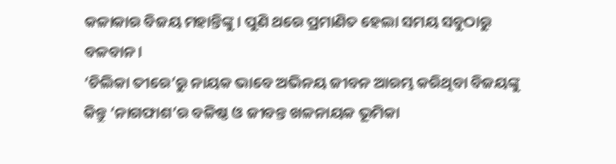କଳାକାର ବିଜୟ ମହାନ୍ତିଙ୍କୁ। ପୁଣି ଥରେ ପ୍ରମାଣିତ ହେଲା ସମୟ ସବୁଠାରୁ ବଳବାନ।
‘ଚିଲିକା ତୀରେ’ରୁ ନାୟକ ଭାବେ ଅଭିନୟ ଜୀବନ ଆରମ୍ଭ କରିଥିବା ବିଜୟଙ୍କୁ କିନ୍ତୁ ‘ନାଗଫାଶ’ର ବଳିଷ୍ଠ ଓ ଜୀବନ୍ତ ଖଳନାୟକ ଭୂମିକା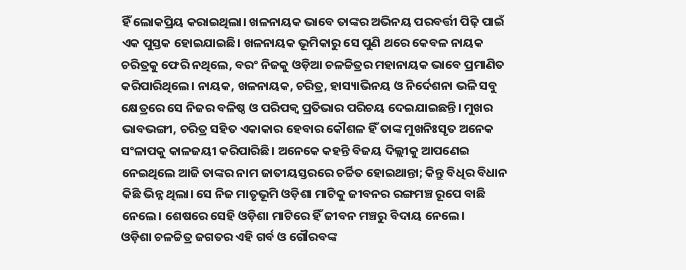ହିଁ ଲୋକପ୍ରିୟ କରାଇଥିଲା। ଖଳନାୟକ ଭାବେ ତାଙ୍କର ଅଭିନୟ ପରବର୍ତ୍ତୀ ପିଢ଼ି ପାଇଁ ଏକ ପୁସ୍ତକ ହୋଇଯାଇଛି। ଖଳନାୟକ ଭୂମିକାରୁ ସେ ପୁଣି ଥରେ କେବଳ ନାୟକ ଚରିତ୍ରକୁ ଫେରି ନଥିଲେ, ବରଂ ନିଜକୁ ଓଡ଼ିଆ ଚଳଚ୍ଚିତ୍ରର ମହାନାୟକ ଭାବେ ପ୍ରମାଣିତ କରିପାରିଥିଲେ। ନାୟକ, ଖଳନାୟକ, ଚରିତ୍ର, ହାସ୍ୟାଭିନୟ ଓ ନିର୍ଦେଶନା ଭଳି ସବୁ କ୍ଷେତ୍ରରେ ସେ ନିଜର ବଳିଷ୍ଠ ଓ ପରିପକ୍ୱ ପ୍ରତିଭାର ପରିଚୟ ଦେଇଯାଇଛନ୍ତି। ମୁଖର ଭାବଭଙ୍ଗୀ, ଚରିତ୍ର ସହିତ ଏକାକାର ହେବାର କୌଶଳ ହିଁ ତାଙ୍କ ମୁଖନିଃସୃତ ଅନେକ ସଂଳାପକୁ କାଳଜୟୀ କରିପାରିଛି। ଅନେକେ କହନ୍ତି ବିଜୟ ଦିଲ୍ଲୀକୁ ଆପଣେଇ ନେଇଥିଲେ ଆଜି ତାଙ୍କର ନାମ ଜାତୀୟସ୍ତରରେ ଚର୍ଚ୍ଚିତ ହୋଇଥାନ୍ତା; କିନ୍ତୁ ବିଧିର ବିଧାନ କିଛି ଭିନ୍ନ ଥିଲା। ସେ ନିଜ ମାତୃଭୂମି ଓଡ଼ିଶା ମାଟିକୁ ଜୀବନର ରଙ୍ଗମଞ୍ଚ ରୂପେ ବାଛି ନେଲେ। ଶେଷରେ ସେହି ଓଡ଼ିଶା ମାଟିରେ ହିଁ ଜୀବନ ମଞ୍ଚରୁ ବିଦାୟ ନେଲେ।
ଓଡ଼ିଶା ଚଳଚ୍ଚିତ୍ର ଜଗତର ଏହି ଗର୍ବ ଓ ଗୌରବଙ୍କ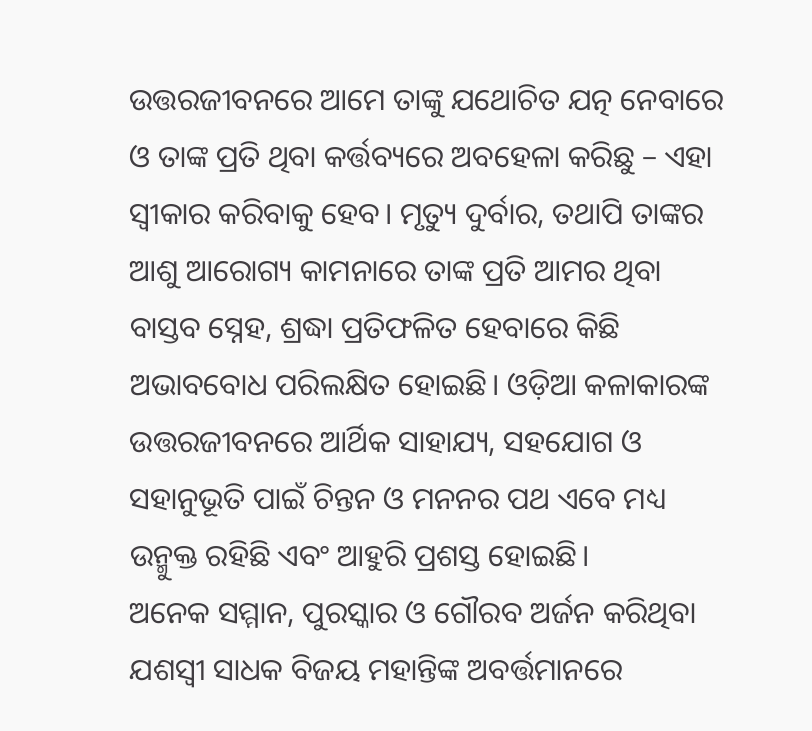ଉତ୍ତରଜୀବନରେ ଆମେ ତାଙ୍କୁ ଯଥୋଚିତ ଯତ୍ନ ନେବାରେ ଓ ତାଙ୍କ ପ୍ରତି ଥିବା କର୍ତ୍ତବ୍ୟରେ ଅବହେଳା କରିଛୁ – ଏହା ସ୍ୱୀକାର କରିବାକୁ ହେବ। ମୃତ୍ୟୁ ଦୁର୍ବାର, ତଥାପି ତାଙ୍କର ଆଶୁ ଆରୋଗ୍ୟ କାମନାରେ ତାଙ୍କ ପ୍ରତି ଆମର ଥିବା ବାସ୍ତବ ସ୍ନେହ, ଶ୍ରଦ୍ଧା ପ୍ରତିଫଳିତ ହେବାରେ କିଛି ଅଭାବବୋଧ ପରିଲକ୍ଷିତ ହୋଇଛି। ଓଡ଼ିଆ କଳାକାରଙ୍କ ଉତ୍ତରଜୀବନରେ ଆର୍ଥିକ ସାହାଯ୍ୟ, ସହଯୋଗ ଓ ସହାନୁଭୂତି ପାଇଁ ଚିନ୍ତନ ଓ ମନନର ପଥ ଏବେ ମଧ୍ୟ ଉନ୍ମୁକ୍ତ ରହିଛି ଏବଂ ଆହୁରି ପ୍ରଶସ୍ତ ହୋଇଛି।
ଅନେକ ସମ୍ମାନ, ପୁରସ୍କାର ଓ ଗୌରବ ଅର୍ଜନ କରିଥିବା ଯଶସ୍ୱୀ ସାଧକ ବିଜୟ ମହାନ୍ତିଙ୍କ ଅବର୍ତ୍ତମାନରେ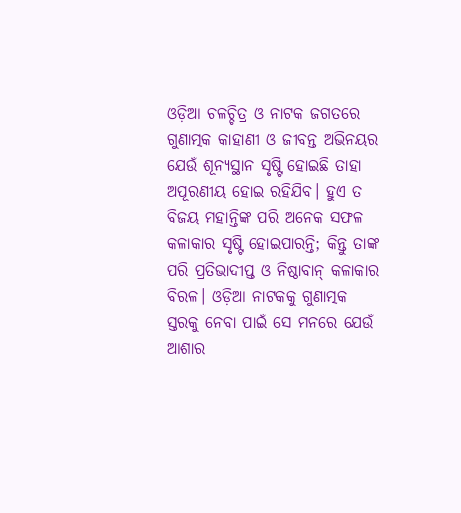ଓଡ଼ିଆ ଚଳଚ୍ଚିତ୍ର ଓ ନାଟକ ଜଗତରେ ଗୁଣାତ୍ମକ କାହାଣୀ ଓ ଜୀବନ୍ତ ଅଭିନୟର ଯେଉଁ ଶୂନ୍ୟସ୍ଥାନ ସୃଷ୍ଟି ହୋଇଛି ତାହା ଅପୂରଣୀୟ ହୋଇ ରହିଯିବ। ହୁଏ ତ ବିଜୟ ମହାନ୍ତିଙ୍କ ପରି ଅନେକ ସଫଳ କଳାକାର ସୃଷ୍ଟି ହୋଇପାରନ୍ତି; କିନ୍ତୁ ତାଙ୍କ ପରି ପ୍ରତିଭାଦୀପ୍ତ ଓ ନିଷ୍ଠାବାନ୍‌ କଳାକାର ବିରଳ। ଓଡ଼ିଆ ନାଟକକୁ ଗୁଣାତ୍ମକ ସ୍ତରକୁ ନେବା ପାଇଁ ସେ ମନରେ ଯେଉଁ ଆଶାର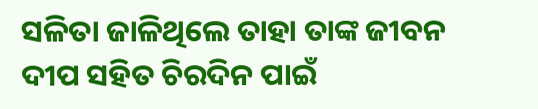ସଳିତା ଜାଳିଥିଲେ ତାହା ତାଙ୍କ ଜୀବନ ଦୀପ ସହିତ ଚିରଦିନ ପାଇଁ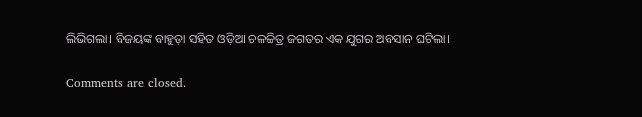ଲିଭିଗଲା। ବିଜୟଙ୍କ ବାହୁଡ଼ା ସହିତ ଓଡ଼ିଆ ଚଳଚ୍ଚିତ୍ର ଜଗତର ଏକ ଯୁଗର ଅବସାନ ଘଟିଲା।

Comments are closed.